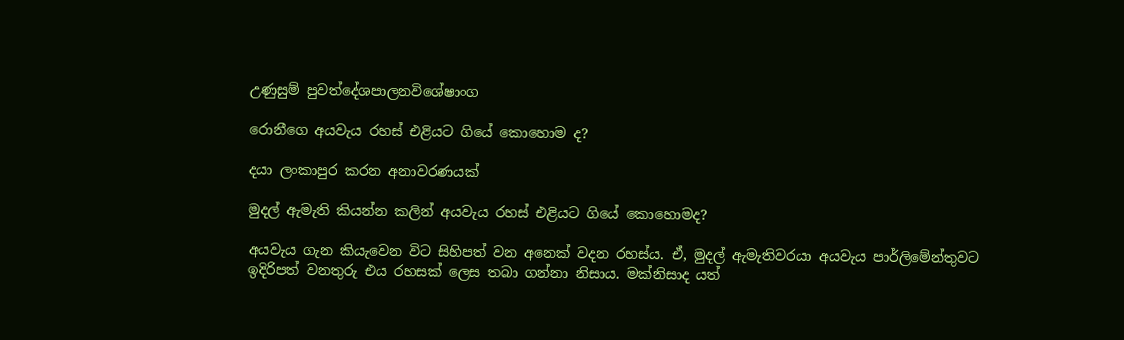උණුසුම් පුවත්දේශපාලනවිශේෂාංග

රොනීගෙ අයවැය රහස් එළියට ගියේ කොහොම ද?

දයා ලංකාපුර කරන අනාවරණයක්

මුදල් ඇමැති කියන්න කලින් අයවැය රහස් එළියට ගියේ කොහොමද?

අයවැය ගැන කියැවෙන විට සිහිපත් වන අනෙක් වදන රහස්ය. ඒ, මුදල් ඇමැතිවරයා අයවැය පාර්ලිමේන්තුවට ඉදිරිපත් වනතුරු එය රහසක් ලෙස තබා ගන්නා නිසාය. මක්නිසාද යත්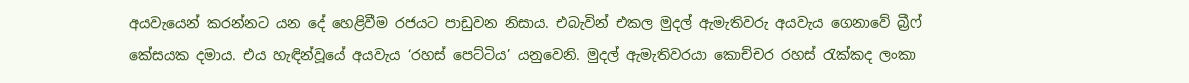අයවැයෙන් කරන්නට යන දේ හෙළිවීම රජයට පාඩුවන නිසාය. එබැවින් එකල මුදල් ඇමැතිවරු අයවැය ගෙනාවේ බ්‍රීෆ් කේසයක දමාය. එය හැඳින්වූයේ අයවැය ‘රහස් පෙට්ටිය’ යනුවෙනි. මුදල් ඇමැතිවරයා කොච්චර රහස් රැක්කද ලංකා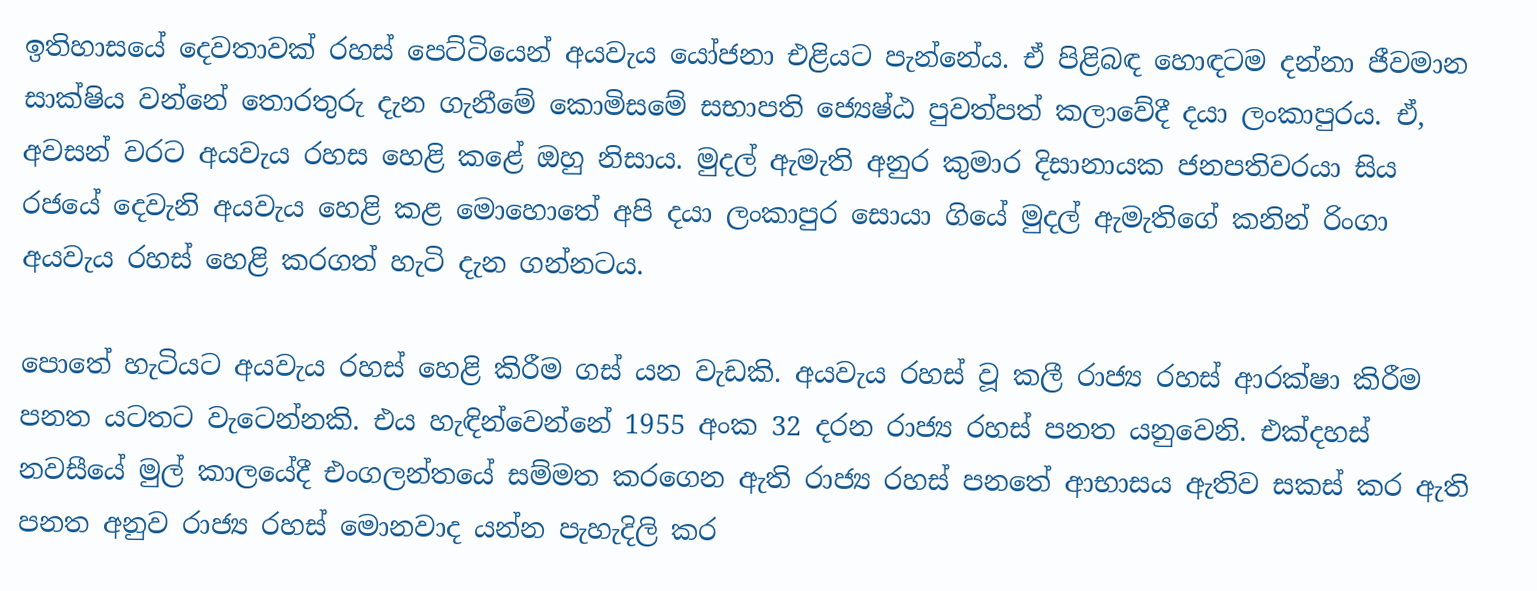ඉතිහාසයේ දෙවතාවක් රහස් පෙට්ටියෙන් අයවැය යෝජනා එළියට පැන්නේය. ඒ පිළිබඳ හොඳටම දන්නා ජීවමාන සාක්ෂිය වන්නේ තොරතුරු දැන ගැනීමේ කොමිසමේ සභාපති ජ්‍යෙෂ්ඨ පුවත්පත් කලාවේදී දයා ලංකාපුරය. ඒ, අවසන් වරට අයවැය රහස හෙළි කළේ ඔහු නිසාය. මුදල් ඇමැති අනුර කුමාර දිසානායක ජනපතිවරයා සිය රජයේ දෙවැනි අයවැය හෙළි කළ මොහොතේ අපි දයා ලංකාපුර සොයා ගියේ මුදල් ඇමැතිගේ කනින් රිංගා අයවැය රහස් හෙළි කරගත් හැටි දැන ගන්නටය.

පොතේ හැටියට අයවැය රහස් හෙළි කිරීම ගස් යන වැඩකි. අයවැය රහස් වූ කලී රාජ්‍ය රහස් ආරක්ෂා කිරීම පනත යටතට වැටෙන්නකි. එය හැඳින්වෙන්නේ 1955 අංක 32 දරන රාජ්‍ය රහස් පනත යනුවෙනි. එක්දහස් නවසීයේ මුල් කාලයේදී එංගලන්තයේ සම්මත කරගෙන ඇති රාජ්‍ය රහස් පනතේ ආභාසය ඇතිව සකස් කර ඇති පනත අනුව රාජ්‍ය රහස් මොනවාද යන්න පැහැදිලි කර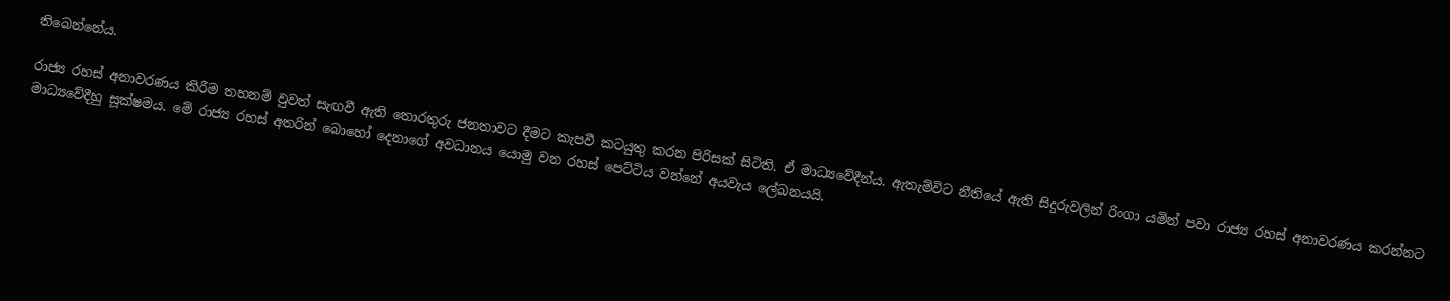තිබෙන්නේය.

රාජ්‍ය රහස් අනාවරණය කිරීම තහනම් වුවත් සැඟවී ඇති තොරතුරු ජනතාවට දීමට කැපවී කටයුතු කරන පිරිසක් සිටිති. ඒ මාධ්‍යවේදීන්ය. ඇතැම්විට නීතියේ ඇති සිදුරුවලින් රිංගා යමින් පවා රාජ්‍ය රහස් අනාවරණය කරන්නට මාධ්‍යවේදීහු සූක්ෂමය. මේ රාජ්‍ය රහස් අතරින් බොහෝ දෙනාගේ අවධානය යොමු වන රහස් පෙට්ටිය වන්නේ අයවැය ලේඛනයයි.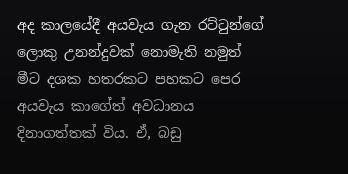අද කාලයේදී අයවැය ගැන රට්ටුන්ගේ ලොකු උනන්දුවක් නොමැති නමුත් මීට දශක හතරකට පහකට පෙර අයවැය කාගේත් අවධානය දිනාගත්තක් විය. ඒ, බඩු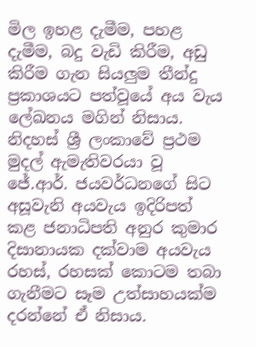මිල ඉහළ දැමීම, පහළ දැමීම, බදු වැඩි කිරීම, අඩු කිරීම ගැන සියලුම තීන්දු ප්‍රකාශයට පත්වූයේ අය වැය ලේඛනය මගින් නිසාය. නිදහස් ශ්‍රී ලංකාවේ ප්‍රථම මුදල් ඇමැතිවරයා වූ ජේ.ආර්. ජයවර්ධනගේ සිට අසූවැනි අයවැය ඉදිරිපත් කළ ජනාධිපති අනුර කුමාර දිසානායක දක්වාම අයවැය රහස්, රහසක් කොටම තබා ගැනීමට සෑම උත්සාහයක්ම දරන්නේ ඒ නිසාය.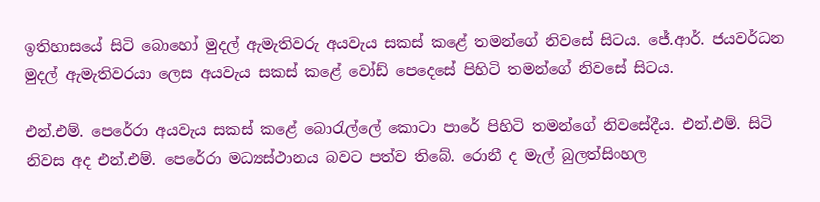ඉතිහාසයේ සිටි බොහෝ මුදල් ඇමැතිවරු අයවැය සකස් කළේ තමන්ගේ නිවසේ සිටය. ජේ.ආර්. ජයවර්ධන මුදල් ඇමැතිවරයා ලෙස අයවැය සකස් කළේ වෝඩ් පෙදෙසේ පිහිටි තමන්ගේ නිවසේ සිටය.

එන්.එම්. පෙරේරා අයවැය සකස් කළේ බොරැල්ලේ කොටා පාරේ පිහිටි තමන්ගේ නිවසේදීය. එන්.එම්. සිටි නිවස අද එන්.එම්. පෙරේරා මධ්‍යස්ථානය බවට පත්ව තිබේ. රොනී ද මැල් බුලත්සිංහල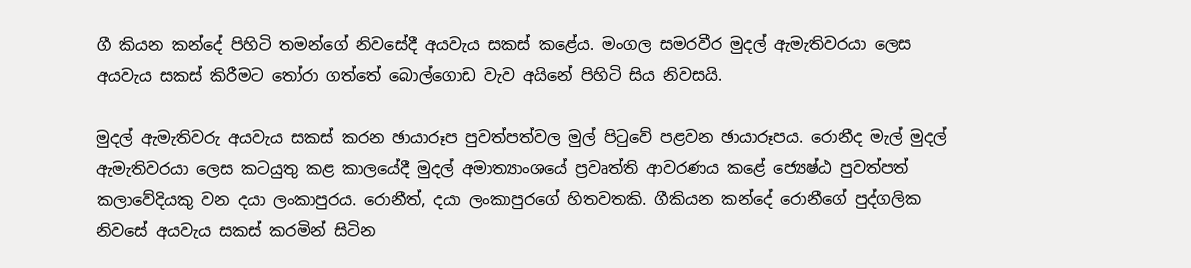ගී කියන කන්දේ පිහිටි තමන්ගේ නිවසේදී අයවැය සකස් කළේය. මංගල සමරවීර මුදල් ඇමැතිවරයා ලෙස අයවැය සකස් කිරීමට තෝරා ගත්තේ බොල්ගොඩ වැව අයිනේ පිහිටි සිය නිවසයි.

මුදල් ඇමැතිවරු අයවැය සකස් කරන ඡායාරූප පුවත්පත්වල මුල් පිටුවේ පළවන ඡායාරූපය. රොනීද මැල් මුදල් ඇමැතිවරයා ලෙස කටයුතු කළ කාලයේදී මුදල් අමාත්‍යාංශයේ ප්‍රවෘත්ති ආවරණය කළේ ජ්‍යෙෂ්ඨ පුවත්පත් කලාවේදියකු වන දයා ලංකාපුරය. රොනීත්, දයා ලංකාපුරගේ හිතවතකි. ගීකියන කන්දේ රොනීගේ පුද්ගලික නිවසේ අයවැය සකස් කරමින් සිටින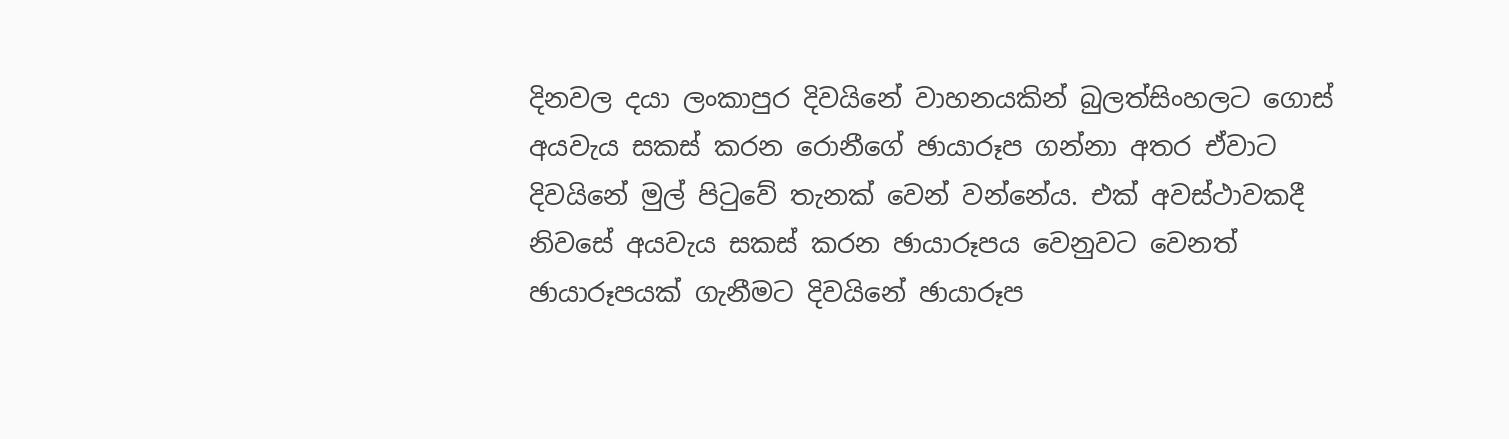දිනවල දයා ලංකාපුර දිවයිනේ වාහනයකින් බුලත්සිංහලට ගොස් අයවැය සකස් කරන රොනීගේ ඡායාරූප ගන්නා අතර ඒවාට දිවයිනේ මුල් පිටුවේ තැනක් වෙන් වන්නේය. එක් අවස්ථාවකදී නිවසේ අයවැය සකස් කරන ඡායාරූපය වෙනුවට වෙනත් ඡායාරූපයක් ගැනීමට දිවයිනේ ඡායාරූප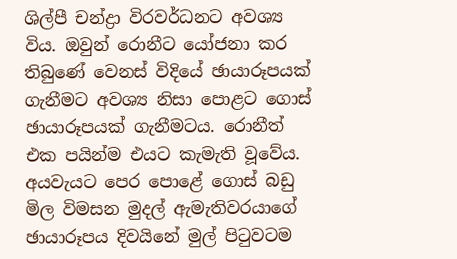ශිල්පී චන්ද්‍රා විරවර්ධනට අවශ්‍ය විය. ඔවුන් රොනීට යෝජනා කර තිබුණේ වෙනස් විදියේ ඡායාරූපයක් ගැනීමට අවශ්‍ය නිසා පොළට ගොස් ඡායාරූපයක් ගැනීමටය. රොනීත් එක පයින්ම එයට කැමැති වූවේය. අයවැයට පෙර පොළේ ගොස් බඩු මිල විමසන මුදල් ඇමැතිවරයාගේ ඡායාරූපය දිවයිනේ මුල් පිටුවටම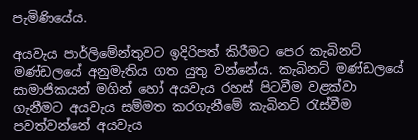පැමිණියේය.

අයවැය පාර්ලිමේන්තුවට ඉදිරිපත් කිරීමට පෙර කැබිනට් මණ්ඩලයේ අනුමැතිය ගත යුතු වන්නේය. කැබිනට් මණ්ඩලයේ සාමාජිකයන් මගින් හෝ අයවැය රහස් පිටවීම වළක්වා ගැනීමට අයවැය සම්මත කරගැනීමේ කැබිනට් රැස්වීම පවත්වන්නේ අයවැය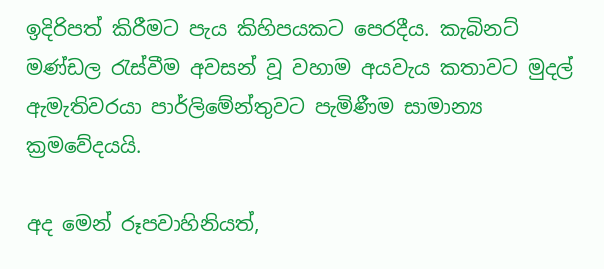ඉදිරිපත් කිරීමට පැය කිහිපයකට පෙරදීය. කැබිනට් මණ්ඩල රැස්වීම අවසන් වූ වහාම අයවැය කතාවට මුදල් ඇමැතිවරයා පාර්ලිමේන්තුවට පැමිණීම සාමාන්‍ය ක්‍රමවේදයයි.

අද මෙන් රූපවාහිනියත්,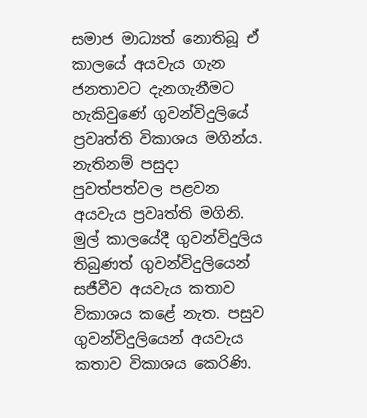සමාජ මාධ්‍යත් නොතිබූ ඒ කාලයේ අයවැය ගැන ජනතාවට දැනගැනීමට හැකිවුණේ ගුවන්විදුලියේ ප්‍රවෘත්ති විකාශය මගින්ය. නැතිනම් පසුදා පුවත්පත්වල පළවන අයවැය ප්‍රවෘත්ති මගිනි. මුල් කාලයේදී ගුවන්විදුලිය තිබුණත් ගුවන්විදුලියෙන් සජීවීව අයවැය කතාව විකාශය කළේ නැත. පසුව ගුවන්විදුලියෙන් අයවැය කතාව විකාශය කෙරිණි.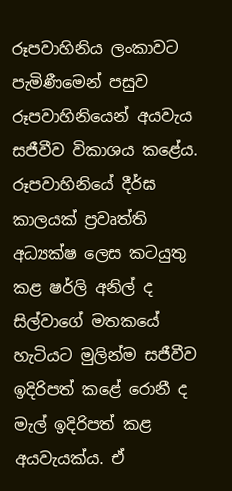රූපවාහිනිය ලංකාවට පැමිණීමෙන් පසුව රූපවාහිනියෙන් අයවැය සජීවීව විකාශය කළේය. රූපවාහිනියේ දීර්ඝ කාලයක් ප්‍රවෘත්ති අධ්‍යක්ෂ ලෙස කටයුතු කළ ෂර්ලි අනිල් ද සිල්වාගේ මතකයේ හැටියට මුලින්ම සජීවීව ඉදිරිපත් කළේ රොනී ද මැල් ඉදිරිපත් කළ අයවැයක්ය. ඒ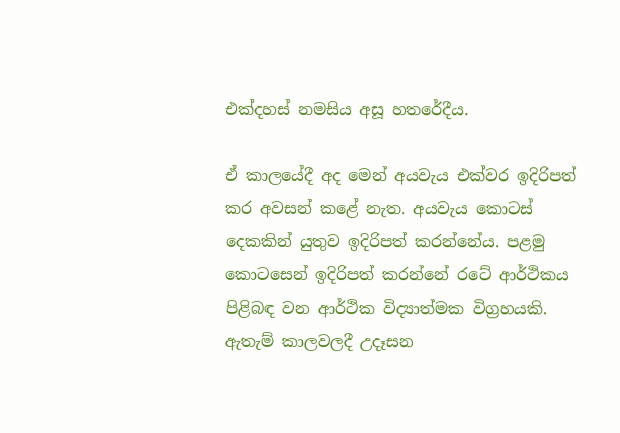එක්දහස් නමසිය අසූ හතරේදීය.

ඒ කාලයේදී අද මෙන් අයවැය එක්වර ඉදිරිපත් කර අවසන් කළේ නැත. අයවැය කොටස් දෙකකින් යුතුව ඉදිරිපත් කරන්නේය. පළමු කොටසෙන් ඉදිරිපත් කරන්නේ රටේ ආර්ථිකය පිළිබඳ වන ආර්ථික විද්‍යාත්මක විග්‍රහයකි. ඇතැම් කාලවලදී උදෑසන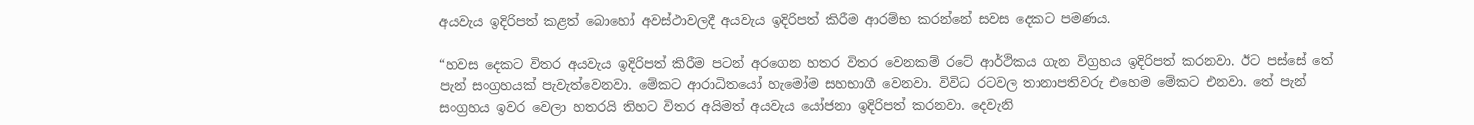අයවැය ඉදිරිපත් කළත් බොහෝ අවස්ථාවලදී අයවැය ඉදිරිපත් කිරීම ආරම්භ කරන්නේ සවස දෙකට පමණය.

“හවස දෙකට විතර අයවැය ඉදිරිපත් කිරීම පටන් අරගෙන හතර විතර වෙනකම් රටේ ආර්ථිකය ගැන විග්‍රහය ඉදිරිපත් කරනවා. ඊට පස්සේ තේ පැන් සංග්‍රහයක් පැවැත්වෙනවා. මේකට ආරාධිතයෝ හැමෝම සහභාගී වෙනවා. විවිධ රටවල තානාපතිවරු එහෙම මේකට එනවා. තේ පැන් සංග්‍රහය ඉවර වෙලා හතරයි තිහට විතර අයිමත් අයවැය යෝජනා ඉදිරිපත් කරනවා. දෙවැනි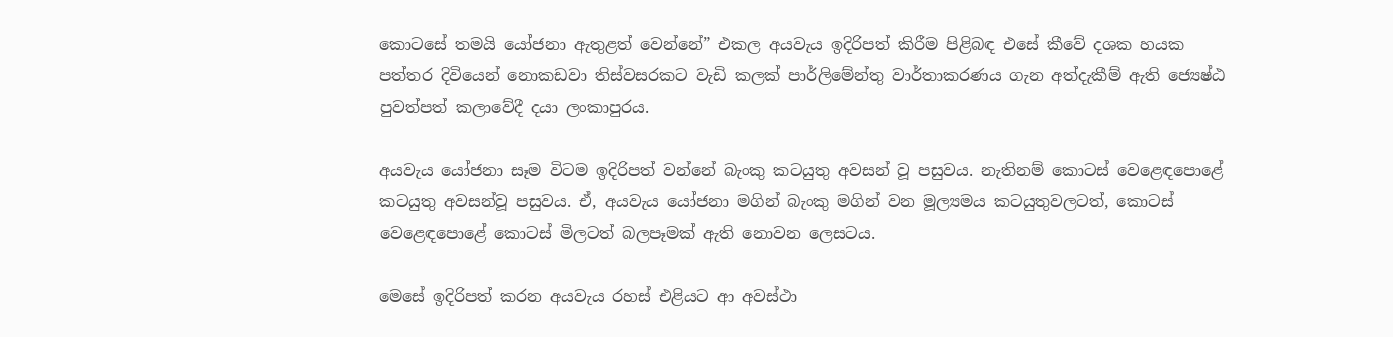කොටසේ තමයි යෝජනා ඇතුළත් වෙන්නේ” එකල අයවැය ඉදිරිපත් කිරීම පිළිබඳ එසේ කීවේ දශක හයක පත්තර දිවියෙන් නොකඩවා තිස්වසරකට වැඩි කලක් පාර්ලිමේන්තු වාර්තාකරණය ගැන අත්දැකීම් ඇති ජ්‍යෙෂ්ඨ පුවත්පත් කලාවේදී දයා ලංකාපුරය.

අයවැය යෝජනා සෑම විටම ඉදිරිපත් වන්නේ බැංකු කටයුතු අවසන් වූ පසුවය. නැතිනම් කොටස් වෙළෙඳපොළේ කටයුතු අවසන්වූ පසුවය. ඒ, අයවැය යෝජනා මගින් බැංකු මගින් වන මූල්‍යමය කටයුතුවලටත්, කොටස් වෙළෙඳපොළේ කොටස් මිලටත් බලපෑමක් ඇති නොවන ලෙසටය.

මෙසේ ඉදිරිපත් කරන අයවැය රහස් එළියට ආ අවස්ථා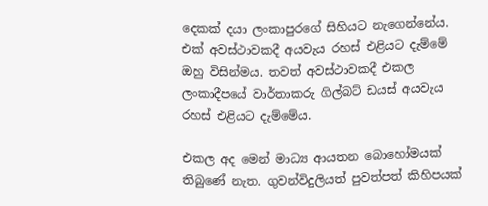දෙකක් දයා ලංකාපුරගේ සිහියට නැගෙන්නේය. එක් අවස්ථාවකදී අයවැය රහස් එළියට දැම්මේ ඔහු විසින්මය. තවත් අවස්ථාවකදී එකල ලංකාදීපයේ වාර්තාකරු ගිල්බට් ඩයස් අයවැය රහස් එළියට දැම්මේය.

එකල අද මෙන් මාධ්‍ය ආයතන බොහෝමයක් තිබුණේ නැත. ගුවන්විදුලියත් පුවත්පත් කිහිපයක්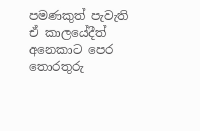පමණකුත් පැවැති ඒ කාලයේදීත් අනෙකාට පෙර තොරතුරු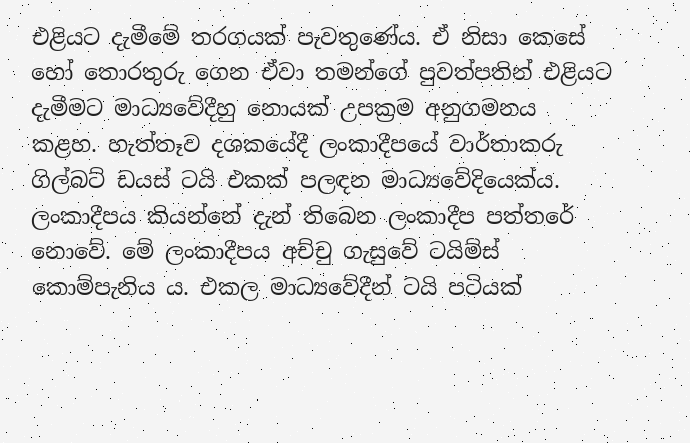එළියට දැමීමේ තරගයක් පැවතුණේය. ඒ නිසා කෙසේ හෝ තොරතුරු ගෙන ඒවා තමන්ගේ පුවත්පතින් එළියට දැමීමට මාධ්‍යවේදීහු නොයක් උපක්‍රම අනුගමනය කළහ. හැත්තෑව දශකයේදී ලංකාදීපයේ වාර්තාකරු ගිල්බට් ඩයස් ටයි එකක් පලඳන මාධ්‍යවේදියෙක්ය. ලංකාදීපය කියන්නේ දැන් තිබෙන ලංකාදීප පත්තරේ නොවේ. මේ ලංකාදීපය අච්චු ගැසුවේ ටයිම්ස් කොම්පැනිය ය. එකල මාධ්‍යවේදීන් ටයි පටියක්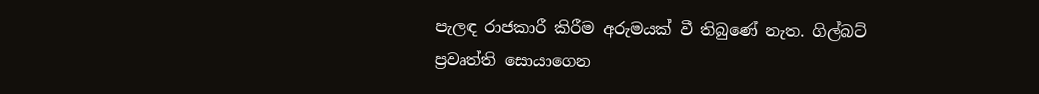පැලඳ රාජකාරී කිරීම අරුමයක් වී තිබුණේ නැත. ගිල්බට් ප්‍රවෘත්ති සොයාගෙන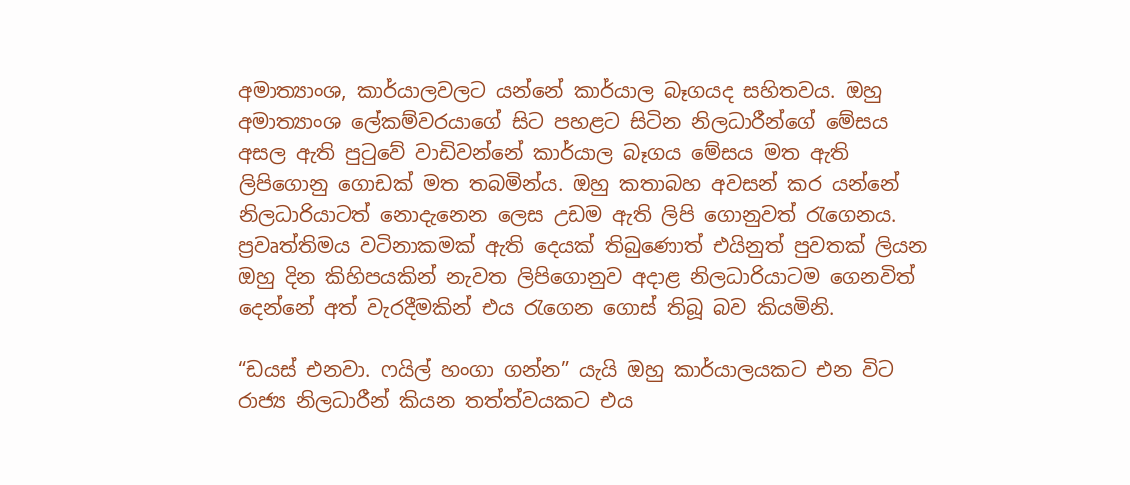අමාත්‍යාංශ, කාර්යාලවලට යන්නේ කාර්යාල බෑගයද සහිතවය. ඔහු අමාත්‍යාංශ ලේකම්වරයාගේ සිට පහළට සිටින නිලධාරීන්ගේ මේසය අසල ඇති පුටුවේ වාඩිවන්නේ කාර්යාල බෑගය මේසය මත ඇති ලිපිගොනු ගොඩක් මත තබමින්ය. ඔහු කතාබහ අවසන් කර යන්නේ නිලධාරියාටත් නොදැනෙන ලෙස උඩම ඇති ලිපි ගොනුවත් රැගෙනය. ප්‍රවෘත්තිමය වටිනාකමක් ඇති දෙයක් තිබුණොත් එයිනුත් පුවතක් ලියන ඔහු දින කිහිපයකින් නැවත ලිපිගොනුව අදාළ නිලධාරියාටම ගෙනවිත් දෙන්නේ අත් වැරදීමකින් එය රැගෙන ගොස් තිබූ බව කියමිනි.

“ඩයස් එනවා. ෆයිල් හංගා ගන්න” යැයි ඔහු කාර්යාලයකට එන විට රාජ්‍ය නිලධාරීන් කියන තත්ත්වයකට එය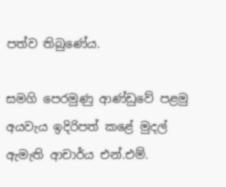පත්ව තිබුණේය.

සමගි පෙරමුණු ආණ්ඩුවේ පළමු අයවැය ඉදිරිපත් කළේ මුදල් ඇමැති ආචාර්ය එන්.එම්.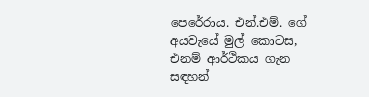පෙරේරාය. එන්.එම්. ගේ අයවැයේ මුල් කොටස, එනම් ආර්ථිකය ගැන සඳහන්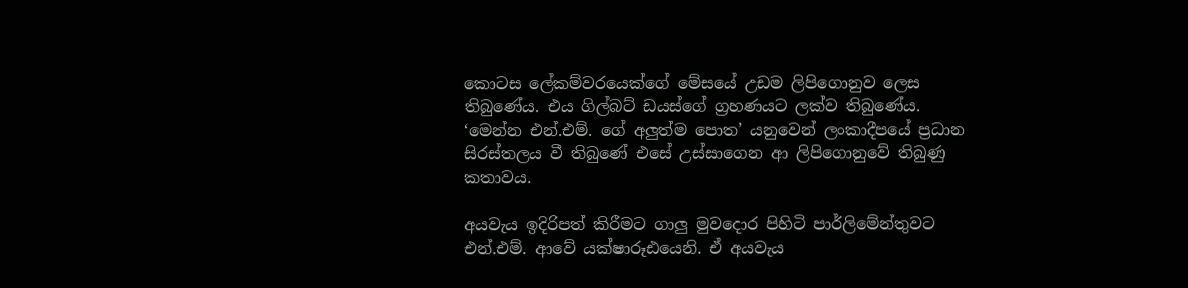කොටස ලේකම්වරයෙක්ගේ මේසයේ උඩම ලිපිගොනුව ලෙස තිබුණේය. එය ගිල්බට් ඩයස්ගේ ග්‍රහණයට ලක්ව තිබුණේය. ‘මෙන්න එන්.එම්. ගේ අලුත්ම පොත’ යනුවෙන් ලංකාදීපයේ ප්‍රධාන සිරස්තලය වී තිබුණේ එසේ උස්සාගෙන ආ ලිපිගොනුවේ තිබුණු   කතාවය.

අයවැය ඉදිරිපත් කිරීමට ගාලු මුවදොර පිහිටි පාර්ලිමේන්තුවට එන්.එම්. ආවේ යක්ෂාරූඪයෙනි. ඒ අයවැය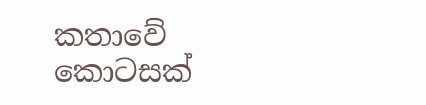කතාවේ කොටසක්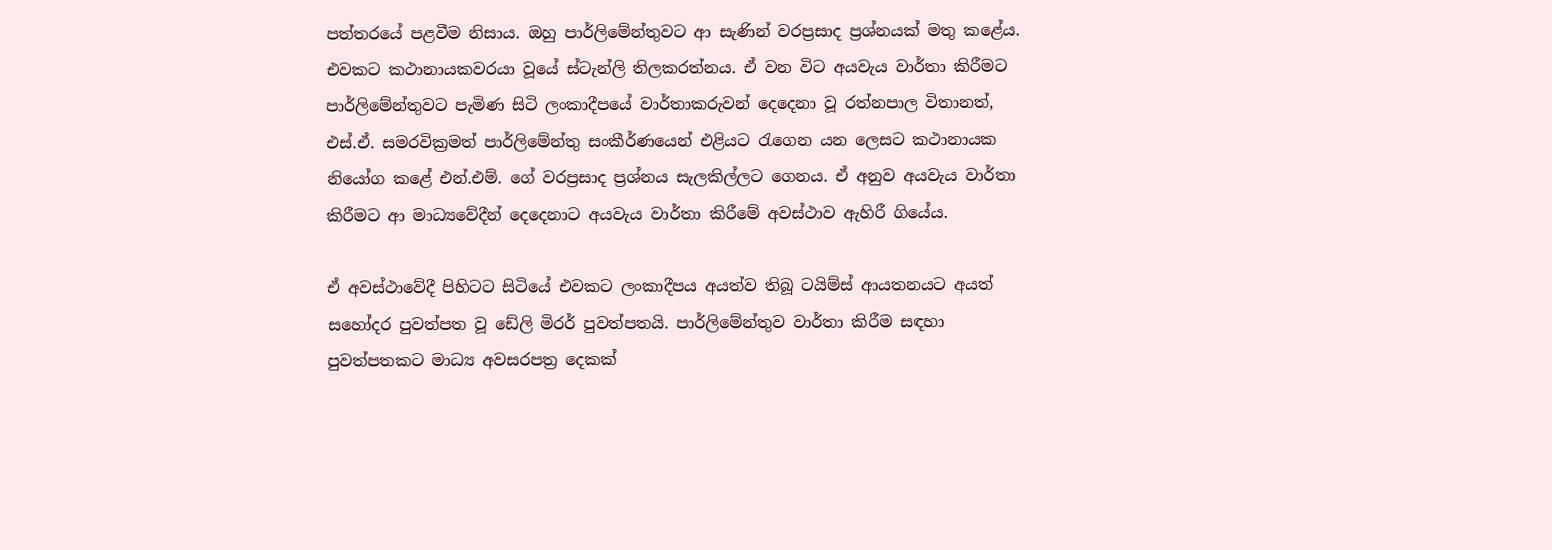පත්තරයේ පළවීම නිසාය. ඔහු පාර්ලිමේන්තුවට ආ සැණින් වරප්‍රසාද ප්‍රශ්නයක් මතු කළේය. එවකට කථානායකවරයා වූයේ ස්ටැන්ලි තිලකරත්නය. ඒ වන විට අයවැය වාර්තා කිරීමට පාර්ලිමේන්තුවට පැමිණ සිටි ලංකාදීපයේ වාර්තාකරුවන් දෙදෙනා වූ රත්නපාල විතානත්, එස්.ඒ. සමරවික්‍රමත් පාර්ලිමේන්තු සංකීර්ණයෙන් එළියට රැගෙන යන ලෙසට කථානායක නියෝග කළේ එන්.එම්. ගේ වරප්‍රසාද ප්‍රශ්නය සැලකිල්ලට ගෙනය. ඒ අනුව අයවැය වාර්තා කිරීමට ආ මාධ්‍යවේදීන් දෙදෙනාට අයවැය වාර්තා කිරීමේ අවස්ථාව ඇහිරී ගියේය.

ඒ අවස්ථාවේදී පිහිටට සිටියේ එවකට ලංකාදීපය අයත්ව තිබූ ටයිම්ස් ආයතනයට අයත් සහෝදර පුවත්පත වූ ඩේලි මිරර් පුවත්පතයි. පාර්ලිමේන්තුව වාර්තා කිරීම සඳහා පුවත්පතකට මාධ්‍ය අවසරපත්‍ර දෙකක්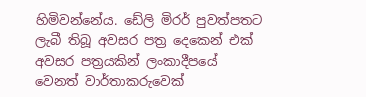හිමිවන්නේය. ඩේලි මිරර් පුවත්පතට ලැබී තිබූ අවසර පත්‍ර දෙකෙන් එක් අවසර පත්‍රයකින් ලංකාදීපයේ වෙනත් වාර්තාකරුවෙක්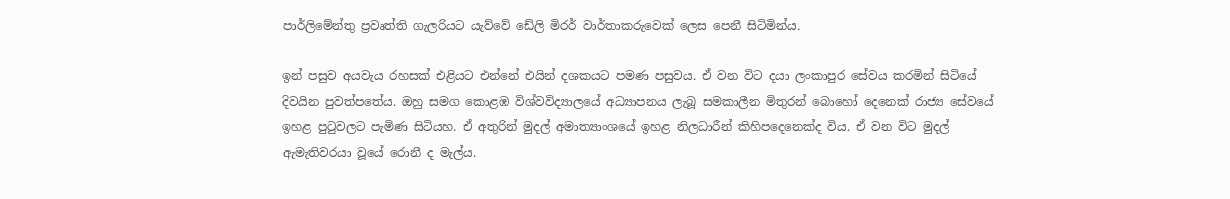පාර්ලිමේන්තු ප්‍රවෘත්ති ගැලරියට යැව්වේ ඩේලි මිරර් වාර්තාකරුවෙක් ලෙස පෙනී සිටිමින්ය.

ඉන් පසුව අයවැය රහසක් එළියට එන්නේ එයින් දශකයට පමණ පසුවය. ඒ වන විට දයා ලංකාපුර සේවය කරමින් සිටියේ දිවයින පුවත්පතේය. ඔහු සමග කොළඹ විශ්වවිද්‍යාලයේ අධ්‍යාපනය ලැබූ සමකාලීන මිතුරන් බොහෝ දෙනෙක් රාජ්‍ය සේවයේ ඉහළ පුටුවලට පැමිණ සිටියහ. ඒ අතුරින් මුදල් අමාත්‍යාංශයේ ඉහළ නිලධාරීන් කිහිපදෙනෙක්ද විය. ඒ වන විට මුදල් ඇමැතිවරයා වූයේ රොනී ද මැල්ය.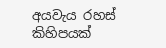අයවැය රහස් කිහිපයක්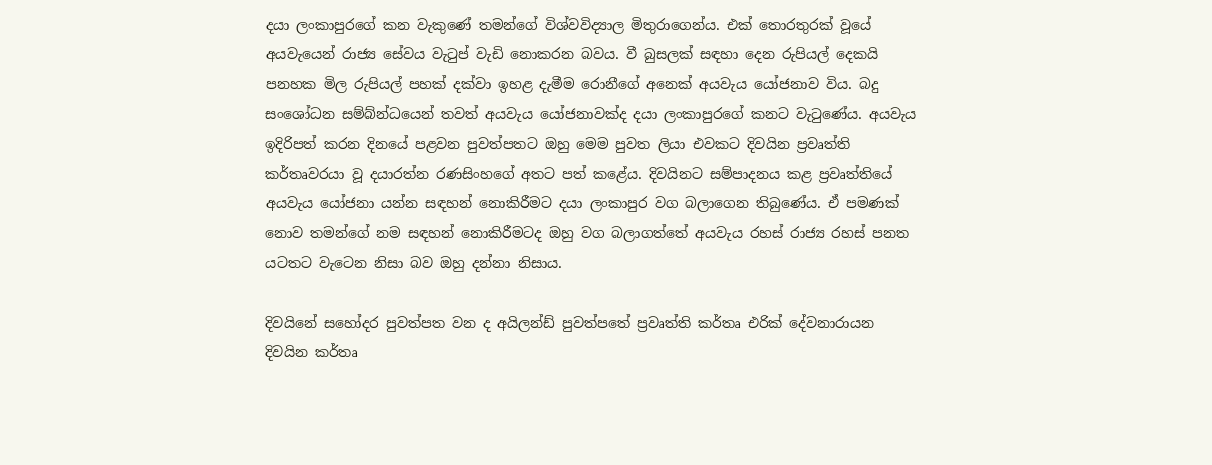දයා ලංකාපුරගේ කන වැකුණේ තමන්ගේ විශ්වවිද්‍යාල මිතුරාගෙන්ය. එක් තොරතුරක් වූයේ අයවැයෙන් රාජ්‍ය සේවය වැටුප් වැඩි නොකරන බවය. වී බුසලක් සඳහා දෙන රුපියල් දෙකයි පනහක මිල රුපියල් පහක් දක්වා ඉහළ දැමීම රොනීගේ අනෙක් අයවැය යෝජනාව විය. බදු සංශෝධන සම්බ්න්ධයෙන් තවත් අයවැය යෝජනාවක්ද දයා ලංකාපුරගේ කනට වැටුණේය. අයවැය ඉදිරිපත් කරන දිනයේ පළවන පුවත්පතට ඔහු මෙම පුවත ලියා එවකට දිවයින ප්‍රවෘත්ති කර්තෘවරයා වූ දයාරත්න රණසිංහගේ අතට පත් කළේය. දිවයිනට සම්පාදනය කළ ප්‍රවෘත්තියේ අයවැය යෝජනා යන්න සඳහන් නොකිරීමට දයා ලංකාපුර වග බලාගෙන තිබුණේය. ඒ පමණක් නොව තමන්ගේ නම සඳහන් නොකිරීමටද ඔහු වග බලාගත්තේ අයවැය රහස් රාජ්‍ය රහස් පනත යටතට වැටෙන නිසා බව ඔහු දන්නා නිසාය.

දිවයිනේ සහෝදර පුවත්පත වන ද අයිලන්ඩ් පුවත්පතේ ප්‍රවෘත්ති කර්තෘ එරික් දේවනාරායන දිවයින කර්තෘ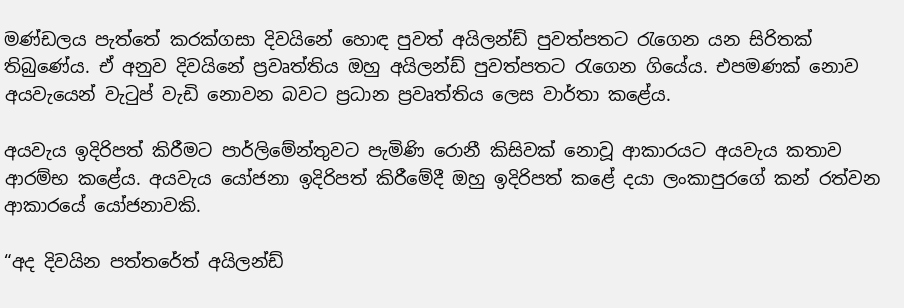මණ්ඩලය පැත්තේ කරක්ගසා දිවයිනේ හොඳ පුවත් අයිලන්ඩ් පුවත්පතට රැගෙන යන සිරිතක් තිබුණේය. ඒ අනුව දිවයිනේ ප්‍රවෘත්තිය ඔහු අයිලන්ඩ් පුවත්පතට රැගෙන ගියේය. එපමණක් නොව අයවැයෙන් වැටුප් වැඩි නොවන බවට ප්‍රධාන ප්‍රවෘත්තිය ලෙස වාර්තා කළේය.

අයවැය ඉදිරිපත් කිරීමට පාර්ලිමේන්තුවට පැමිණි රොනී කිසිවක් නොවූ ආකාරයට අයවැය කතාව ආරම්භ කළේය. අයවැය යෝජනා ඉදිරිපත් කිරීමේදී ඔහු ඉදිරිපත් කළේ දයා ලංකාපුරගේ කන් රත්වන ආකාරයේ යෝජනාවකි.

“අද දිවයින පත්තරේත් අයිලන්ඩ්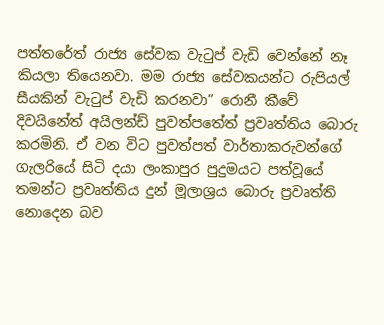පත්තරේත් රාජ්‍ය සේවක වැටුප් වැඩි වෙන්නේ නෑ කියලා තියෙනවා. මම රාජ්‍ය සේවකයන්ට රුපියල් සීයකින් වැටුප් වැඩි කරනවා” රොනී කීවේ දිවයිනේත් අයිලන්ඩ් පුවත්පතේත් ප්‍රවෘත්තිය බොරු කරමිනි. ඒ වන විට පුවත්පත් වාර්තාකරුවන්ගේ ගැලරියේ සිටි දයා ලංකාපුර පුදුමයට පත්වූයේ තමන්ට ප්‍රවෘත්තිය දුන් මූලාශ්‍රය බොරු ප්‍රවෘත්ති නොදෙන බව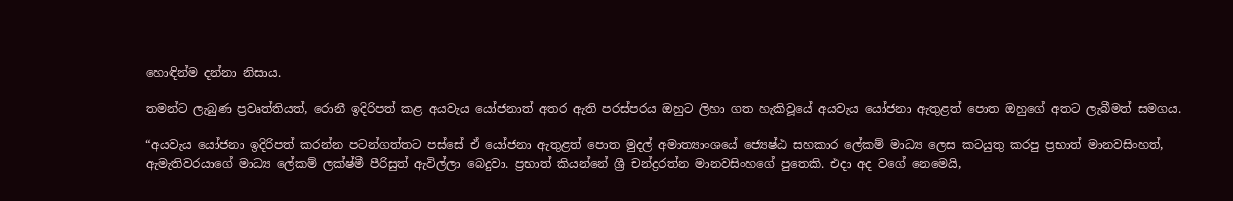හොඳින්ම දන්නා නිසාය.

තමන්ට ලැබුණ ප්‍රවෘත්තියත්, රොනී ඉදිරිපත් කළ අයවැය යෝජනාත් අතර ඇති පරස්පරය ඔහුට ලිහා ගත හැකිවූයේ අයවැය යෝජනා ඇතුළත් පොත ඔහුගේ අතට ලැබීමත් සමගය.

“අයවැය යෝජනා ඉදිරිපත් කරන්න පටන්ගත්තට පස්සේ ඒ යෝජනා ඇතුළත් පොත මුදල් අමාත්‍යාංශයේ ජ්‍යෙෂ්ඨ සහකාර ලේකම් මාධ්‍ය ලෙස කටයුතු කරපු ප්‍රභාත් මානවසිංහත්, ඇමැතිවරයාගේ මාධ්‍ය ලේකම් ලක්ෂ්මී පීරිසුත් ඇවිල්ලා බෙදුවා. ප්‍රභාත් කියන්නේ ශ්‍රී චන්ද්‍රරත්න මානවසිංහගේ පුතෙකි. එදා අද වගේ නෙමෙයි,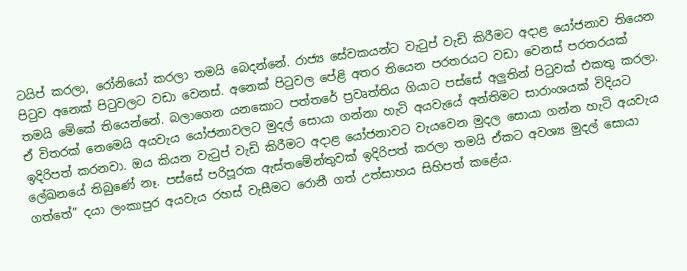ටයිප් කරලා, රෝනියෝ කරලා තමයි බෙදන්නේ. රාජ්‍ය සේවකයන්ට වැටුප් වැඩි කිරීමට අදාළ යෝජනාව තියෙන පිටුව අනෙක් පිටුවලට වඩා වෙනස්. අනෙක් පිටුවල පේළි අතර තියෙන පරතරයට වඩා වෙනස් පරතරයක් තමයි මේකේ තියෙන්නේ. බලාගෙන යනකොට පත්තරේ ප්‍රවෘත්තිය ගියාට පස්සේ අලුතින් පිටුවක් එකතු කරලා. ඒ විතරක් නෙමෙයි අයවැය යෝජනාවලට මුදල් සොයා ගන්නා හැටි අයවැයේ අන්තිමට සාරාංශයක් විදියට ඉදිරිපත් කරනවා. ඔය කියන වැටුප් වැඩි කිරීමට අදාළ යෝජනාවට වැයවෙන මුදල සොයා ගන්න හැටි අයවැය ලේඛනයේ තිබුණේ නෑ. පස්සේ පරිපූරක ඇස්තමේන්තුවක් ඉදිරිපත් කරලා තමයි ඒකට අවශ්‍ය මුදල් සොයා ගත්තේ” දයා ලංකාපුර අයවැය රහස් වැසීමට රොනී ගත් උත්සාහය සිහිපත් කළේය.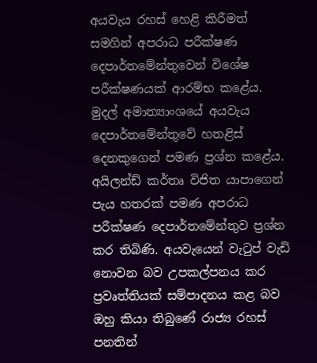අයවැය රහස් හෙළි කිරීමත් සමගින් අපරාධ පරීක්ෂණ දෙපාර්තමේන්තුවෙන් විශේෂ පරීක්ෂණයක් ආරම්භ කළේය. මුදල් අමාත්‍යාංශයේ අයවැය දෙපාර්තමේන්තුවේ හතළිස් දෙනකුගෙන් පමණ ප්‍රශ්න කළේය. අයිලන්ඩ් කර්තෘ විජිත යාපාගෙන් පැය හතරක් පමණ අපරාධ පරීක්ෂණ දෙපාර්තමේන්තුව ප්‍රශ්න කර තිබිණි. අයවැයෙන් වැටුප් වැඩි නොවන බව උපකල්පනය කර ප්‍රවෘත්තියක් සම්පාදනය කළ බව ඔහු කියා තිබුණේ රාජ්‍ය රහස් පනතින්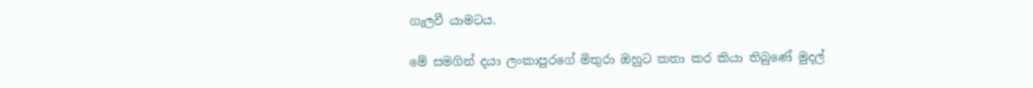ගැලවී යාමටය.

මේ සමගින් දයා ලංකාපුරගේ මිතුරා ඔහුට කතා කර කියා තිබුණේ මුදල්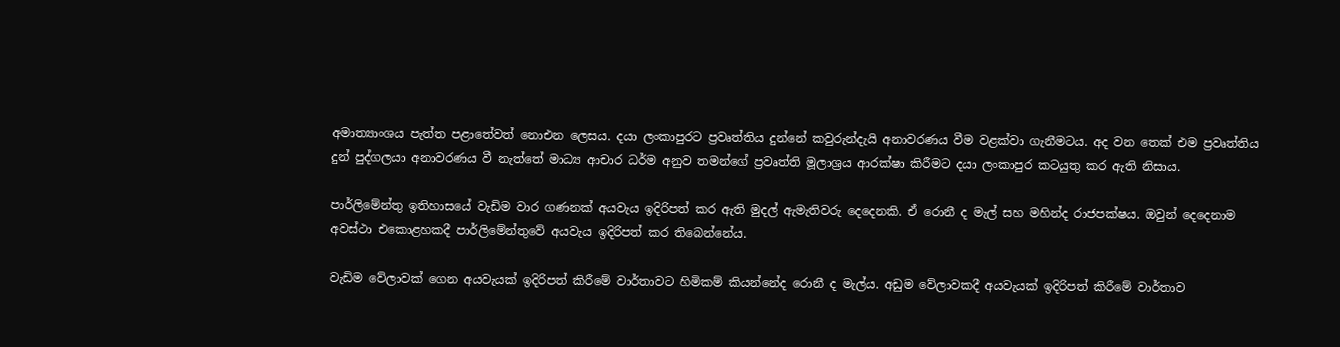අමාත්‍යාංශය පැත්ත පළාතේවත් නොඑන ලෙසය. දයා ලංකාපුරට ප්‍රවෘත්තිය දුන්නේ කවුරුන්දැයි අනාවරණය වීම වළක්වා ගැනීමටය. අද වන තෙක් එම ප්‍රවෘත්තිය දුන් පුද්ගලයා අනාවරණය වී නැත්තේ මාධ්‍ය ආචාර ධර්ම අනුව තමන්ගේ ප්‍රවෘත්ති මූලාශ්‍රය ආරක්ෂා කිරීමට දයා ලංකාපුර කටයුතු කර ඇති නිසාය.

පාර්ලිමේන්තු ඉතිහාසයේ වැඩිම වාර ගණනක් අයවැය ඉදිරිපත් කර ඇති මුදල් ඇමැතිවරු දෙදෙනකි. ඒ රොනී ද මැල් සහ මහින්ද රාජපක්ෂය. ඔවුන් දෙදෙනාම අවස්ථා එකොළහකදී පාර්ලිමේන්තුවේ අයවැය ඉදිරිපත් කර තිබෙන්නේය.

වැඩිම වේලාවක් ගෙන අයවැයක් ඉදිරිපත් කිරීමේ වාර්තාවට හිමිකම් කියන්නේද රොනී ද මැල්ය. අඩුම වේලාවකදී අයවැයක් ඉදිරිපත් කිරීමේ වාර්තාව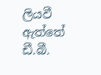ලියවී ඇත්තේ ඩී.බී.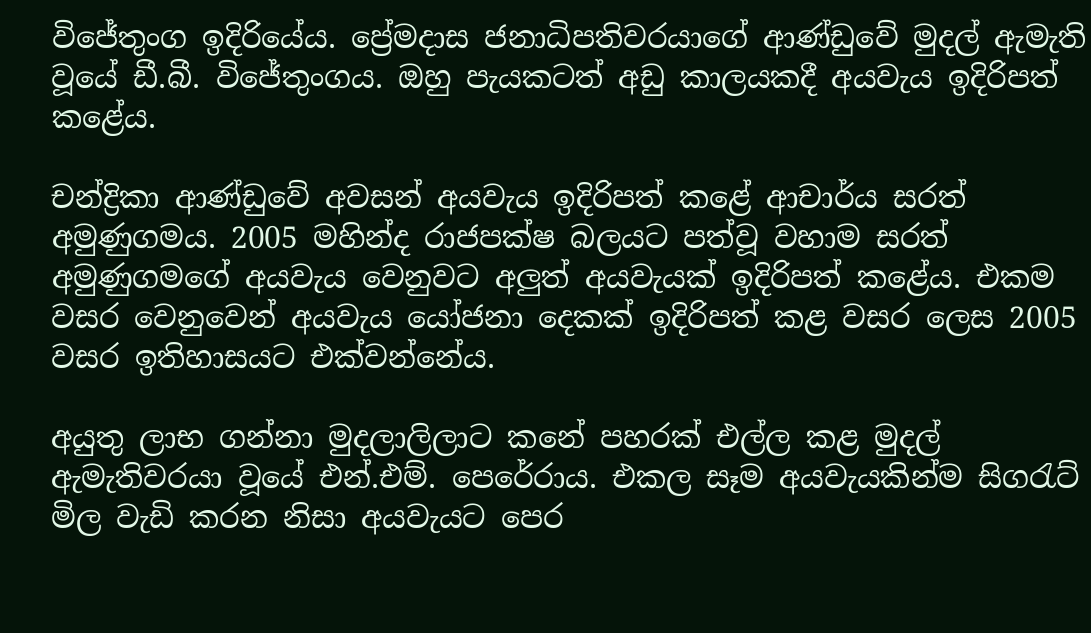විජේතුංග ඉදිරියේය. ප්‍රේමදාස ජනාධිපතිවරයාගේ ආණ්ඩුවේ මුදල් ඇමැති වූයේ ඩී.බී. විජේතුංගය. ඔහු පැයකටත් අඩු කාලයකදී අයවැය ඉදිරිපත් කළේය.

චන්ද්‍රිකා ආණ්ඩුවේ අවසන් අයවැය ඉදිරිපත් කළේ ආචාර්ය සරත් අමුණුගමය. 2005 මහින්ද රාජපක්ෂ බලයට පත්වූ වහාම සරත් අමුණුගමගේ අයවැය වෙනුවට අලුත් අයවැයක් ඉදිරිපත් කළේය. එකම වසර වෙනුවෙන් අයවැය යෝජනා දෙකක් ඉදිරිපත් කළ වසර ලෙස 2005 වසර ඉතිහාසයට එක්වන්නේය.

අයුතු ලාභ ගන්නා මුදලාලිලාට කනේ පහරක් එල්ල කළ මුදල් ඇමැතිවරයා වූයේ එන්.එම්. පෙරේරාය. එකල සෑම අයවැයකින්ම සිගරැට් මිල වැඩි කරන නිසා අයවැයට පෙර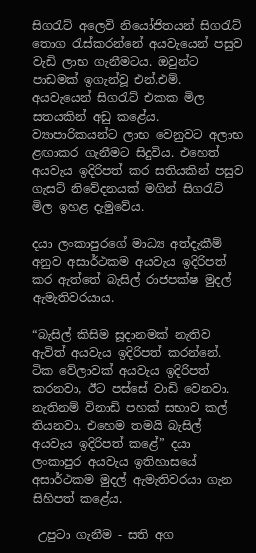සිගරැට් අලෙවි නියෝජිතයන් සිගරැට් තොග රැස්කරන්නේ අයවැයෙන් පසුව වැඩි ලාභ ගැනීමටය. ඔවුන්ට පාඩමක් ඉගැන්වූ එන්.එම්. අයවැයෙන් සිගරැට් එකක මිල සතයකින් අඩු කළේය. ව්‍යාපාරිකයන්ට ලාභ වෙනුවට අලාභ ළඟාකර ගැනීමට සිදුවිය. එහෙත් අයවැය ඉදිරිපත් කර සතියකින් පසුව ගැසට් නිවේදනයක් මගින් සිගරැට් මිල ඉහළ දැමුවේය.

දයා ලංකාපුරගේ මාධ්‍ය අත්දැකීම් අනුව අසාර්ථකම අයවැය ඉදිරිපත් කර ඇත්තේ බැසිල් රාජපක්ෂ මුදල් ඇමැතිවරයාය.

“බැසිල් කිසිම සූදානමක් නැතිව ඇවිත් අයවැය ඉදිරිපත් කරන්නේ. ටික වේලාවක් අයවැය ඉදිරිපත් කරනවා, ඊට පස්සේ වාඩි වෙනවා. නැතිනම් විනාඩි පහක් සභාව කල් තියනවා. එහෙම තමයි බැසිල් අයවැය ඉදිරිපත් කළේ” දයා ලංකාපුර අයවැය ඉතිහාසයේ අසාර්ථකම මුදල් ඇමැතිවරයා ගැන සිහිපත් කළේය.

 උපුටා ගැනීම - සති අග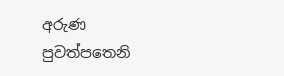අරුණ  පුවත්පතෙනි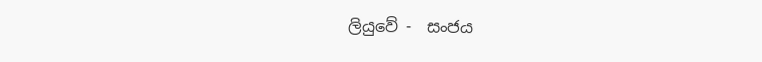ලියුවේ -  සංජය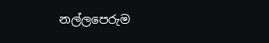නල්ලපෙරුම